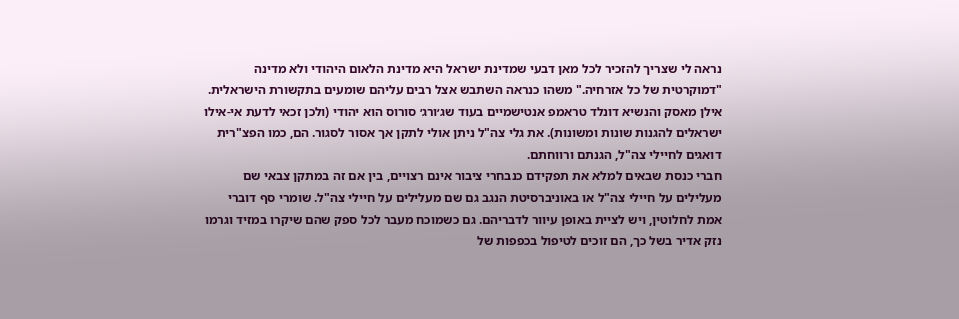נראה לי שצריך להזכיר לכל מאן דבעי שמדינת ישראל היא מדינת הלאום היהודי ולא מדינה "דמוקרטית של כל אזרחיה." משהו כנראה השתבש אצל רבים עליהם שומעים בתקשורת הישראלית. אילן מאסק והנשיא דונלד טראמפ אנטישמיים בעוד שג׳ורג׳ סורוס הוא יהודי (ולכן זכאי לדעת אי-אילו ישראלים להגנות שונות ומשונות). את גלי צה"ל ניתן אולי לתקן אך אסור לסגור. הם, כמו הפצ"רית דואגים לחיילי צה"ל, הגנתם ורווחתם.
חברי כנסת שבאים למלא את תפקידם כנבחרי ציבור אינם רצויים, בין אם זה במתקן צבאי שם מעלילים על חיילי צה"ל או באוניברסיטת הנגב גם שם מעלילים על חיילי צה"ל. שומרי סף דוברי אמת לחלוטין, ויש לציית באופן עיוור לדבריהם. גם כשמוכח מעבר לכל ספק שהם שיקרו במזיד וגרמו נזק אדיר בשל כך, הם זוכים לטיפול בכפפות של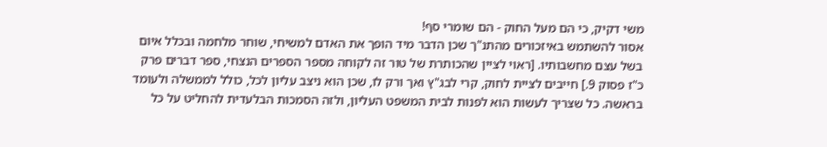משי דקיק, כי הם מעל החוק - הם שומרי סף!
אסור להשתמש באיזכורים מהתנ"ך שכן הדבר מיד הופך את האדם למשיחי, שוחר מלחמה ובכלל איום בשל עצם מחשבותיו. [ראוי לציין שהכותרת של טור זה לקוחה מספר הספרים הנצחי, ספר דברים פרק כ"ז פסוק 9.] חייבים לציית לחוק, קרי לבג"ץ ואך ורק לו, שכן הוא ניצב עליון לכל, כולל לממשלה ולעומד בראשה. כל שצריך לעשות הוא לפנות לבית המשפט העליון, ולזה הסמכות הבלעדית להחליט על כל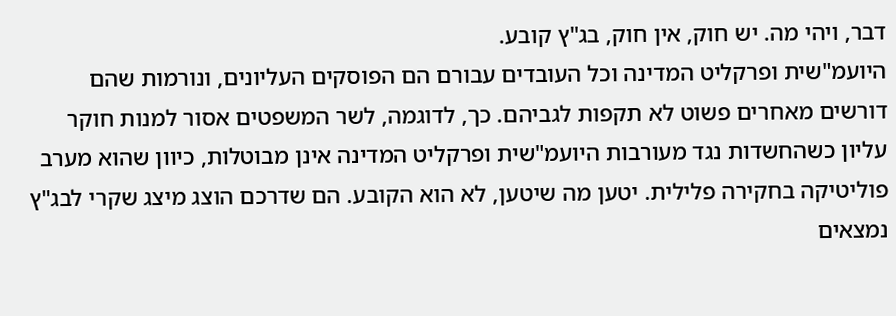דבר, ויהי מה. יש חוק, אין חוק, בג"ץ קובע.
היועמ"שית ופרקליט המדינה וכל העובדים עבורם הם הפוסקים העליונים, ונורמות שהם דורשים מאחרים פשוט לא תקפות לגביהם. כך, לדוגמה, לשר המשפטים אסור למנות חוקר עליון כשהחשדות נגד מעורבות היועמ"שית ופרקליט המדינה אינן מבוטלות, כיוון שהוא מערב פוליטיקה בחקירה פלילית. יטען מה שיטען, לא הוא הקובע. הם שדרכם הוצג מיצג שקרי לבג"ץ נמצאים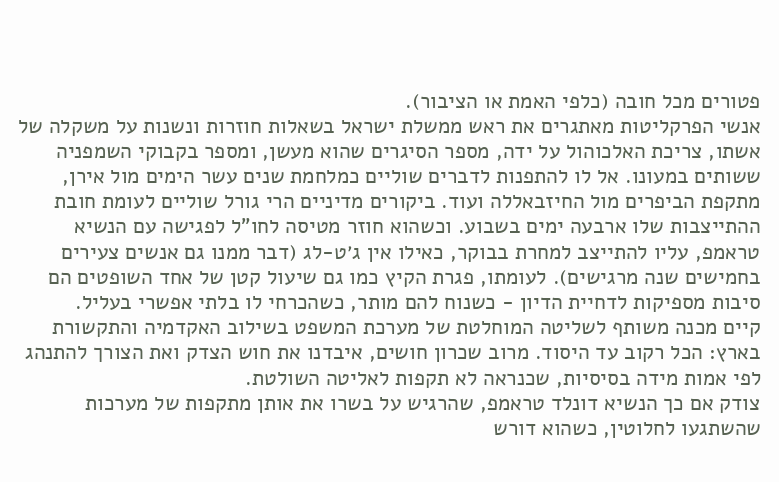פטורים מכל חובה (כלפי האמת או הציבור).
אנשי הפרקליטות מאתגרים את ראש ממשלת ישראל בשאלות חוזרות ונשנות על משקלה של אשתו, צריכת האלכוהול על ידה, מספר הסיגרים שהוא מעשן, ומספר בקבוקי השמפניה ששותים במעונו. אל לו להתפנות לדברים שוליים כמלחמת שנים עשר הימים מול אירן, מתקפת הביפרים מול החיזבאללה ועוד. ביקורים מדיניים הרי גורל שוליים לעומת חובת ההתייצבות שלו ארבעה ימים בשבוע. וכשהוא חוזר מטיסה לחו"ל לפגישה עם הנשיא טראמפ, עליו להתייצב למחרת בבוקר, כאילו אין ג׳ט-לג (דבר ממנו גם אנשים צעירים בחמישים שנה מרגישים). לעומתו, פגרת הקיץ כמו גם שיעול קטן של אחד השופטים הם סיבות מספיקות לדחיית הדיון - כשנוח להם מותר, כשהכרחי לו בלתי אפשרי בעליל.
קיים מכנה משותף לשליטה המוחלטת של מערכת המשפט בשילוב האקדמיה והתקשורת בארץ: הכל רקוב עד היסוד. מרוב שכרון חושים, איבדנו את חוש הצדק ואת הצורך להתנהג לפי אמות מידה בסיסיות, שכנראה לא תקפות לאליטה השולטת.
צודק אם כך הנשיא דונלד טראמפ, שהרגיש על בשרו את אותן מתקפות של מערכות שהשתגעו לחלוטין, כשהוא דורש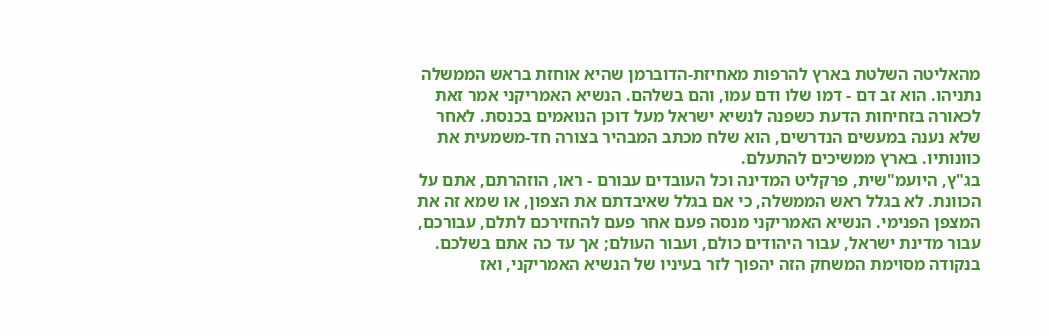מהאליטה השלטת בארץ להרפות מאחיזת-הדוברמן שהיא אוחזת בראש הממשלה נתניהו. הוא זב דם - דמו שלו ודם עמו, והם בשלהם. הנשיא האמריקני אמר זאת לכאורה בזחיחות הדעת כשפנה לנשיא ישראל מעל דוכן הנואמים בכנסת. לאחר שלא נענה במעשים הנדרשים, הוא שלח מכתב המבהיר בצורה חד-משמעית את כוונותיו. בארץ ממשיכים להתעלם.
בג"ץ, היועמ"שית, פרקליט המדינה וכל העובדים עבורם - ראו, הוזהרתם, אתם על הכוונת. לא בגלל ראש הממשלה, כי אם בגלל שאיבדתם את הצפון, או שמא זה את המצפן הפנימי. הנשיא האמריקני מנסה פעם אחר פעם להחזירכם לתלם, עבורכם, עבור מדינת ישראל, עבור היהודים כולם, ועבור העולם; אך עד כה אתם בשלכם.
בנקודה מסוימת המשחק הזה יהפוך לזר בעיניו של הנשיא האמריקני, ואז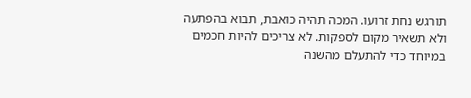תורגש נחת זרועו. המכה תהיה כואבת, תבוא בהפתעה ולא תשאיר מקום לספקות. לא צריכים להיות חכמים במיוחד כדי להתעלם מהשנה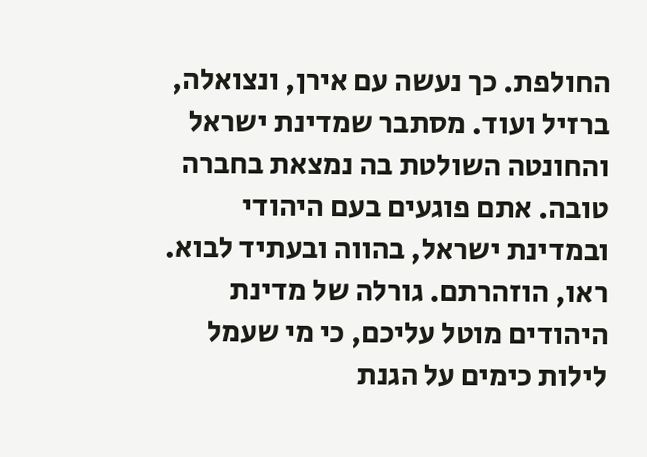החולפת. כך נעשה עם אירן, ונצואלה, ברזיל ועוד. מסתבר שמדינת ישראל והחונטה השולטת בה נמצאת בחברה טובה. אתם פוגעים בעם היהודי ובמדינת ישראל, בהווה ובעתיד לבוא.
ראו, הוזהרתם. גורלה של מדינת היהודים מוטל עליכם, כי מי שעמל לילות כימים על הגנת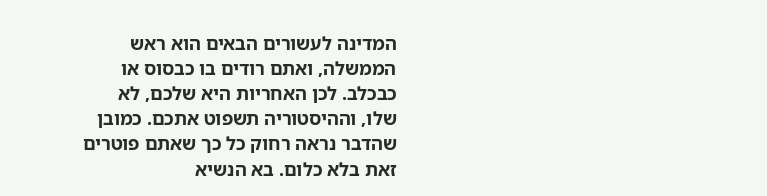המדינה לעשורים הבאים הוא ראש הממשלה, ואתם רודים בו כבסוס או כבכלב. לכן האחריות היא שלכם, לא שלו, וההיסטוריה תשפוט אתכם. כמובן שהדבר נראה רחוק כל כך שאתם פוטרים זאת בלא כלום. בא הנשיא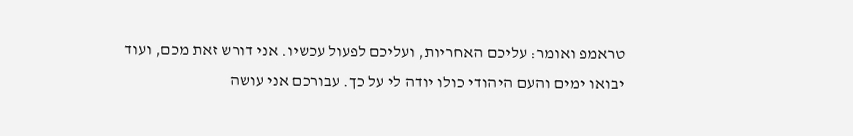טראמפ ואומר: עליכם האחריות, ועליכם לפעול עכשיו. אני דורש זאת מכם, ועוד יבואו ימים והעם היהודי כולו יודה לי על כך. עבורכם אני עושה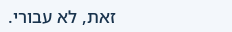זאת, לא עבורי.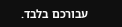עבורכם בלבד.